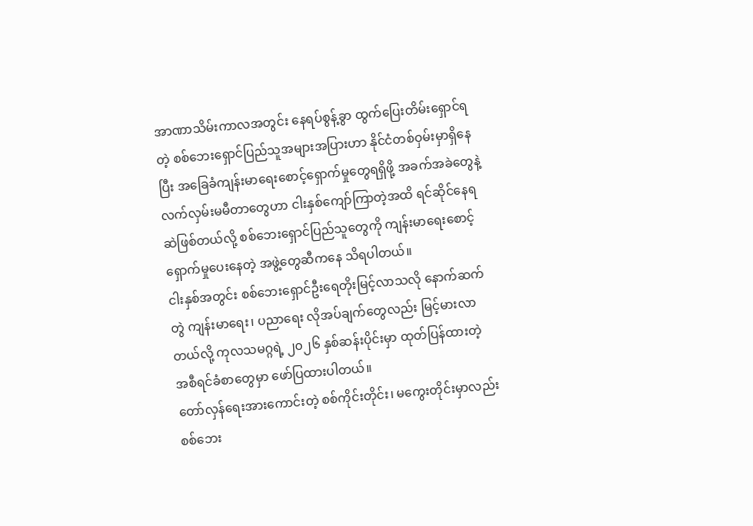အာဏာသိမ်းကာလအတွင်း နေရပ်စွန့်ခွာ ထွက်ပြေးတိမ်းရှောင်ရတဲ့ စစ်ဘေးရှောင်ပြည်သူအများအပြားဟာ နိုင်ငံတစ်ဝှမ်းမှာရှိနေပြီး အခြေခံကျန်းမာရေးစောင့်ရှောက်မှုတွေရရှိဖို့ အခက်အခဲတွေနဲ့ လက်လှမ်းမမီတာတွေဟာ ငါးနှစ်ကျော်ကြာတဲ့အထိ ရင်ဆိုင်နေရဆဲဖြစ်တယ်လို့ စစ်ဘေးရှောင်ပြည်သူတွေကို ကျန်းမာရေးစောင့်ရှောက်မှုပေးနေတဲ့ အဖွဲ့တွေဆီကနေ သိရပါတယ်။
ငါးနှစ်အတွင်း စစ်ဘေးရှောင်ဦးရေတိုးမြင့်လာသလို နောက်ဆက်တွဲ ကျန်းမာရေး၊ ပညာရေး လိုအပ်ချက်တွေလည်း မြင့်မားလာတယ်လို့ ကုလသမဂ္ဂရဲ့ ၂၀၂၆ နှစ်ဆန်းပိုင်းမှာ ထုတ်ပြန်ထားတဲ့ အစီရင်ခံစာတွေမှာ ဖော်ပြထားပါတယ်။
တော်လှန်ရေးအားကောင်းတဲ့ စစ်ကိုင်းတိုင်း၊ မကွေးတိုင်းမှာလည်း စစ်ဘေး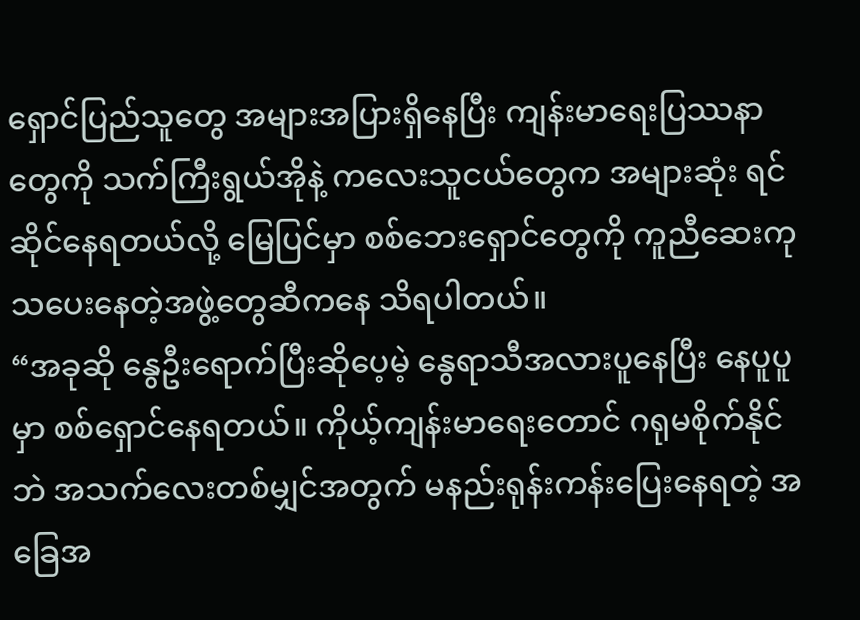ရှောင်ပြည်သူတွေ အများအပြားရှိနေပြီး ကျန်းမာရေးပြဿနာတွေကို သက်ကြီးရွယ်အိုနဲ့ ကလေးသူငယ်တွေက အများဆုံး ရင်ဆိုင်နေရတယ်လို့ မြေပြင်မှာ စစ်ဘေးရှောင်တွေကို ကူညီဆေးကုသပေးနေတဲ့အဖွဲ့တွေဆီကနေ သိရပါတယ်။
“အခုဆို နွေဦးရောက်ပြီးဆိုပေ့မဲ့ နွေရာသီအလားပူနေပြီး နေပူပူမှာ စစ်ရှောင်နေရတယ်။ ကိုယ့်ကျန်းမာရေးတောင် ဂရုမစိုက်နိုင်ဘဲ အသက်လေးတစ်မျှင်အတွက် မနည်းရုန်းကန်းပြေးနေရတဲ့ အခြေအ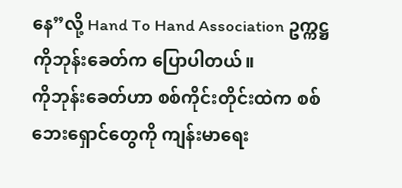နေ”လို့ Hand To Hand Association ဥက္ကဋ္ဌ ကိုဘုန်းခေတ်က ပြောပါတယ်။
ကိုဘုန်းခေတ်ဟာ စစ်ကိုင်းတိုင်းထဲက စစ်ဘေးရှောင်တွေကို ကျန်းမာရေး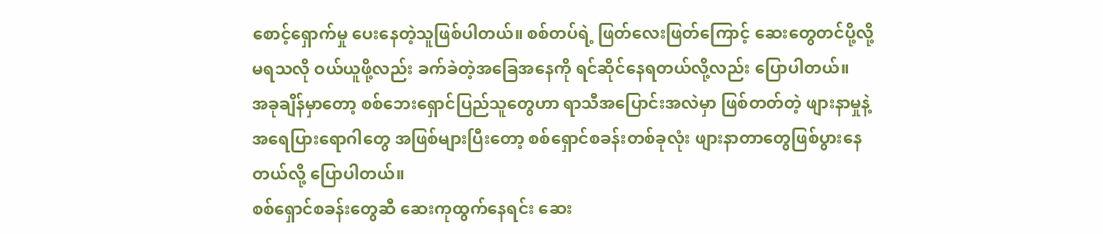စောင့်ရှောက်မှု ပေးနေတဲ့သူဖြစ်ပါတယ်။ စစ်တပ်ရဲ့ ဖြတ်လေးဖြတ်ကြောင့် ဆေးတွေတင်ပို့လို့မရသလို ဝယ်ယူဖို့လည်း ခက်ခဲတဲ့အခြေအနေကို ရင်ဆိုင်နေရတယ်လို့လည်း ပြောပါတယ်။
အခုချိန်မှာတော့ စစ်ဘေးရှောင်ပြည်သူတွေဟာ ရာသီအပြောင်းအလဲမှာ ဖြစ်တတ်တဲ့ ဖျားနာမှုနဲ့ အရေပြားရောဂါတွေ အဖြစ်များပြီးတော့ စစ်ရှောင်စခန်းတစ်ခုလုံး ဖျားနာတာတွေဖြစ်ပွားနေတယ်လို့ ပြောပါတယ်။
စစ်ရှောင်စခန်းတွေဆီ ဆေးကုထွက်နေရင်း ဆေး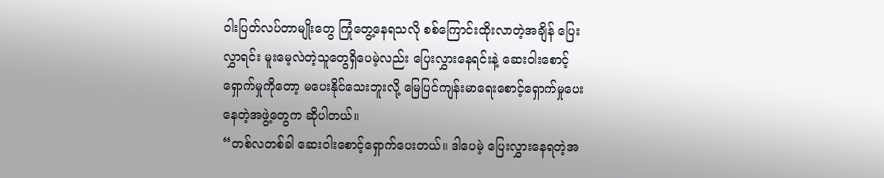ဝါးပြတ်လပ်တာမျိုးတွေ ကြုံတွေ့နေရသလို စစ်ကြောင်းထိုးလာတဲ့အချိန် ပြေးလွှာရင်း မူးမေ့လဲတဲ့သူတွေရှိပေမဲ့လည်း ပြေးလွှားနေရင်းနဲ့ ဆေးဝါးစောင့်ရှောက်မှုကိုတော့ မပေးနိုင်သေးဘူးလို့ မြေပြင်ကျန်းမာရေးစောင့်ရှောက်မှုပေးနေတဲ့အဖွဲ့တွေက ဆိုပါတယ်။
“တစ်လတစ်ခါ ဆေးဝါးစောင့်ရှောက်ပေးတယ်။ ဒါပေမဲ့ ပြေးလွှားနေရတဲ့အ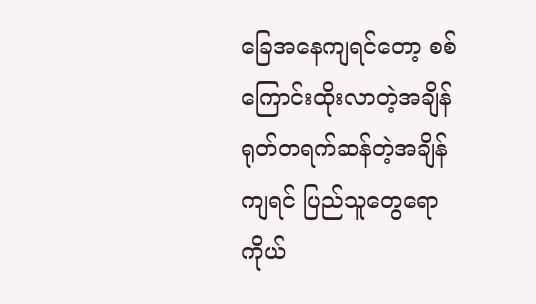ခြေအနေကျရင်တော့ စစ်ကြောင်းထိုးလာတဲ့အချိန် ရုတ်တရက်ဆန်တဲ့အချိန်ကျရင် ပြည်သူတွေရော ကိုယ်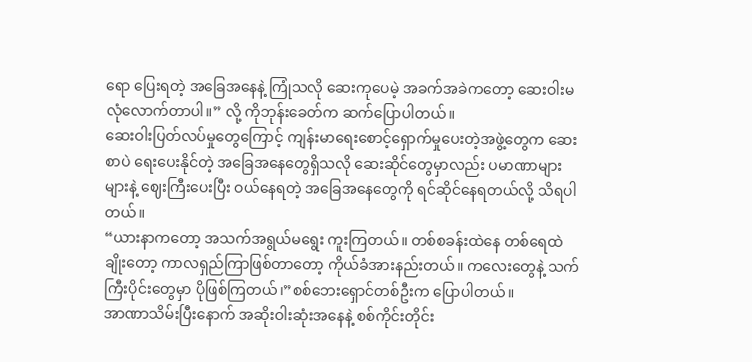ရော ပြေးရတဲ့ အခြေအနေနဲ့ ကြုံသလို ဆေးကုပေမဲ့ အခက်အခဲကတော့ ဆေးဝါးမလုံလောက်တာပါ။” လို့ ကိုဘုန်းခေတ်က ဆက်ပြောပါတယ်။
ဆေးဝါးပြတ်လပ်မှုတွေကြောင့် ကျန်းမာရေးစောင့်ရှောက်မှုပေးတဲ့အဖွဲ့တွေက ဆေးစာပဲ ရေးပေးနိုင်တဲ့ အခြေအနေတွေရှိသလို ဆေးဆိုင်တွေမှာလည်း ပမာဏာများများနဲ့ ဈေးကြီးပေးပြီး ဝယ်နေရတဲ့ အခြေအနေတွေကို ရင်ဆိုင်နေရတယ်လို့ သိရပါတယ်။
“ယားနာကတော့ အသက်အရွယ်မရွေး ကူးကြတယ်။ တစ်စခန်းထဲနေ တစ်ရေထဲချိုးတော့ ကာလရှည်ကြာဖြစ်တာတော့ ကိုယ်ခံအားနည်းတယ်။ ကလေးတွေနဲ့ သက်ကြီးပိုင်းတွေမှာ ပိုဖြစ်ကြတယ်၊”စစ်ဘေးရှောင်တစ်ဦးက ပြောပါတယ်။
အာဏာသိမ်းပြီးနောက် အဆိုးဝါးဆုံးအနေနဲ့ စစ်ကိုင်းတိုင်း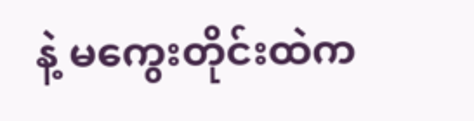နဲ့ မကွေးတိုင်းထဲက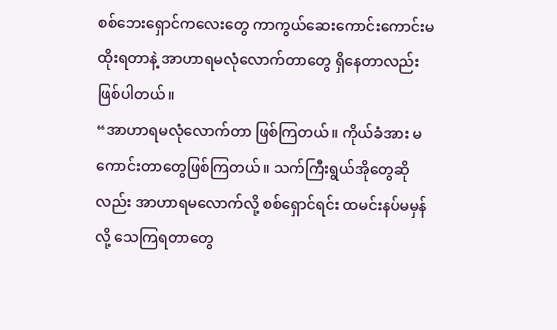စစ်ဘေးရှောင်ကလေးတွေ ကာကွယ်ဆေးကောင်းကောင်းမထိုးရတာနဲ့ အာဟာရမလုံလောက်တာတွေ ရှိနေတာလည်း ဖြစ်ပါတယ်။
“အာဟာရမလုံလောက်တာ ဖြစ်ကြတယ်။ ကိုယ်ခံအား မကောင်းတာတွေဖြစ်ကြတယ်။ သက်ကြီးရွယ်အိုတွေဆိုလည်း အာဟာရမလောက်လို့ စစ်ရှောင်ရင်း ထမင်းနပ်မမှန်လို့ သေကြရတာတွေ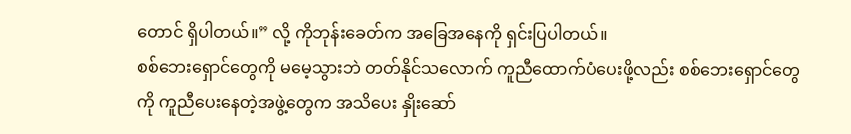တောင် ရှိပါတယ်။” လို့ ကိုဘုန်းခေတ်က အခြေအနေကို ရှင်းပြပါတယ်။
စစ်ဘေးရှောင်တွေကို မမေ့သွားဘဲ တတ်နိုင်သလောက် ကူညီထောက်ပံပေးဖို့လည်း စစ်ဘေးရှောင်တွေကို ကူညီပေးနေတဲ့အဖွဲ့တွေက အသိပေး နှိုးဆော်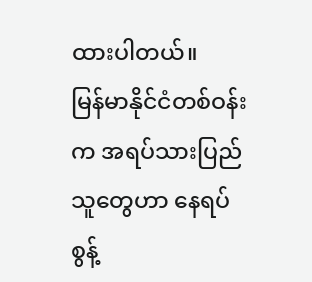ထားပါတယ်။
မြန်မာနိုင်ငံတစ်ဝန်းက အရပ်သားပြည်သူတွေဟာ နေရပ်စွန့်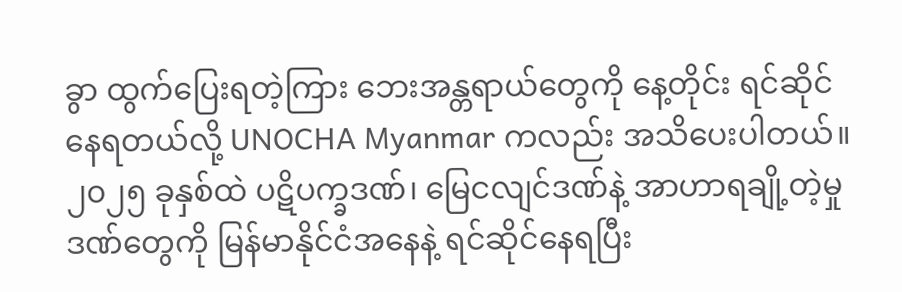ခွာ ထွက်ပြေးရတဲ့ကြား ဘေးအန္တရာယ်တွေကို နေ့တိုင်း ရင်ဆိုင်နေရတယ်လို့ UNOCHA Myanmar ကလည်း အသိပေးပါတယ်။
၂၀၂၅ ခုနှစ်ထဲ ပဋိပက္ခဒဏ်၊ မြေငလျင်ဒဏ်နဲ့ အာဟာရချို့တဲ့မှုဒဏ်တွေကို မြန်မာနိုင်ငံအနေနဲ့ ရင်ဆိုင်နေရပြီး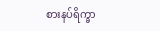စားနပ်ရိက္ခာ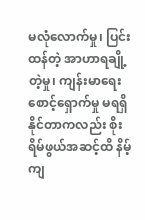မလုံလောက်မှု၊ ပြင်းထန်တဲ့ အာဟာရချို့တဲ့မှု၊ ကျန်းမာရေးစောင့်ရှောက်မှု မရရှိနိုင်တာကလည်း စိုးရိမ်ဖွယ်အဆင့်ထိ နိမ့်ကျ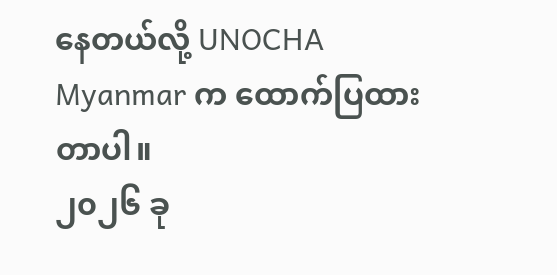နေတယ်လို့ UNOCHA Myanmar က ထောက်ပြထားတာပါ။
၂၀၂၆ ခု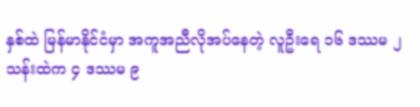နှစ်ထဲ မြန်မာနိုင်ငံမှာ အကူအညီလိုအပ်နေတဲ့ လူဦးရေ ၁၆ ဒဿမ ၂ သန်းထဲက ၄ ဒဿမ ၉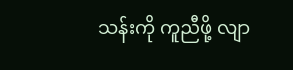သန်းကို ကူညီဖို့ လျာ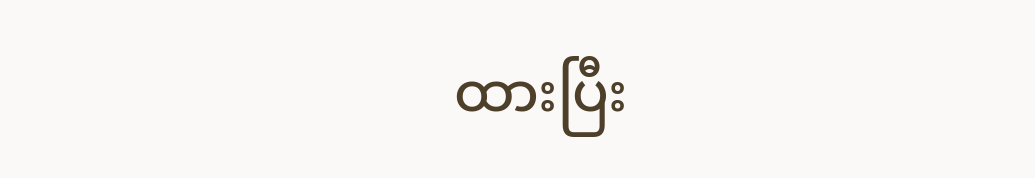ထားပြီး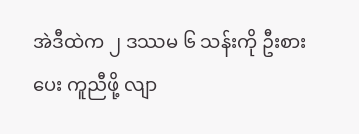အဲဒီထဲက ၂ ဒဿမ ၆ သန်းကို ဦးစားပေး ကူညီဖို့ လျာ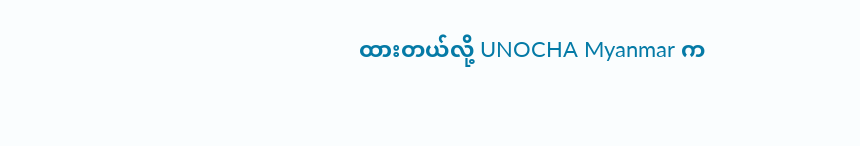ထားတယ်လို့ UNOCHA Myanmar က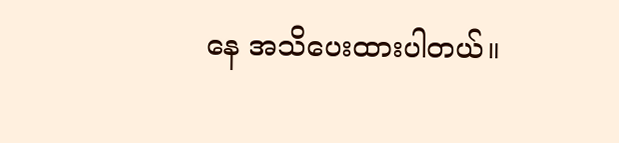နေ အသိပေးထားပါတယ်။